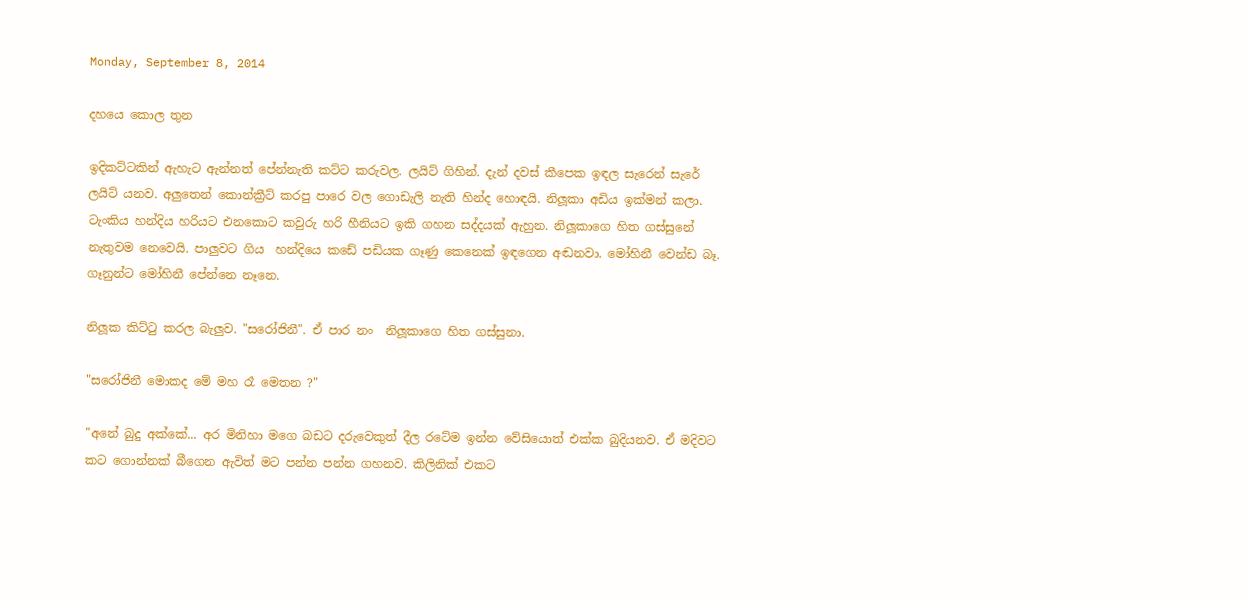Monday, September 8, 2014

දහයෙ කොල තුන

ඉදිකට්ටකින් ඇහැට ඇන්නත් පේන්නැති කට්ට කරුවල. ලයිට් ගිහින්. දැන් දවස් කීපෙක ඉඳල සැරෙන් සැරේ ලයිට් යනව. අලුතෙන් කොන්ක්‍රීට් කරපු පාරෙ වල ගොඩැලි නැති හින්ද හොඳයි. නිලූකා අඩිය ඉක්මන් කලා. ටැංකිය හන්දිය හරියට එනකොට කවුරු හරි හීනියට ඉකි ගහන සද්දයක් ඇහුන. නිලූකාගෙ හිත ගස්සුනේ නැතුවම නෙවෙයි. පාලුවට ගිය  හන්දියෙ කඩේ පඩියක ගෑණු කෙනෙක් ඉඳගෙන අඬනවා. මෝහිනී වෙන්ඩ බෑ. ගෑනුන්ට මෝහිනී පේන්නෙ නෑනෙ.

නිලූක කිට්ටු කරල බැලුව. "සරෝජිනී". ඒ පාර නං  නිලූකාගෙ හිත ගස්සුනා.

"සරෝජිනී මොකද මේ මහ රෑ මෙතන ?"

"අනේ බුදු අක්කේ... අර මිනිහා මගෙ බඩට දරුවෙකුත් දීල රටේම ඉන්න වේසියොත් එක්ක බුදියනව. ඒ මදිවට කට ගොන්නක් බීගෙන ඇවිත් මට පන්න පන්න ගහනව. කිලිනික් එකට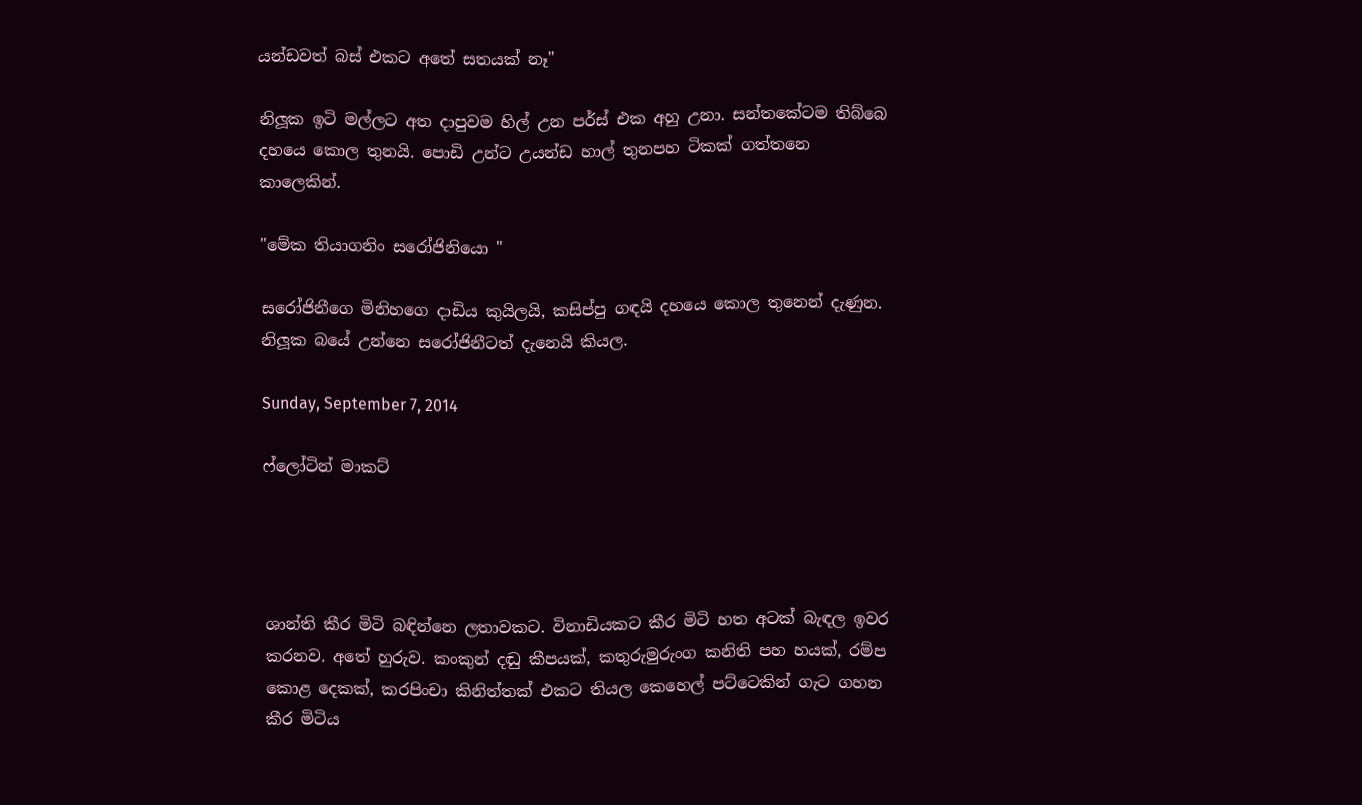යන්ඩවත් බස් එකට අතේ සතයක් නෑ"

නිලූක ඉටි මල්ලට අත දාපුවම හිල් උන පර්ස් එක අහු උනා. සන්තකේටම තිබ්බෙ දහයෙ කොල තුනයි. පොඩි උන්ට උයන්ඩ හාල් තුනපහ ටිකක් ගත්තනෙ කාලෙකින්.

"මේක තියාගනිං සරෝජිනියො "

සරෝජිනීගෙ මිනිහගෙ දාඩිය කුයිලයි, කසිප්පු ගඳයි දහයෙ කොල තුනෙන් දැණුන. නිලූක බයේ උන්නෙ සරෝජිනීටත් දැනෙයි කියල.

Sunday, September 7, 2014

ෆ්ලෝටින් මාකට්




ශාන්ති කීර මිටි බඳින්නෙ ලතාවකට. විනාඩියකට කීර මිටි හත අටක් බැඳල ඉවර කරනව. අතේ හුරුව. කංකුන් දඬු කීපයක්, කතුරුමුරුංග කනිති පහ හයක්, රම්ප කොළ දෙකක්, කරපිංචා කිනිත්තක් එකට තියල කෙහෙල් පට්ටෙකින් ගැට ගහන කීර මිටිය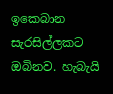ඉකෙබාන සැරසිල්ලකට ඔබිනව. හැබැයි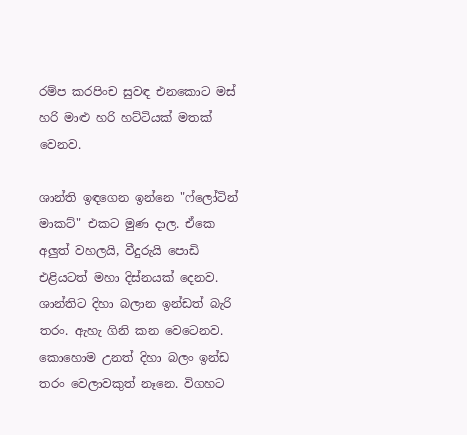රම්ප කරපිංච සුවඳ එනකොට මස් හරි මාළු හරි හට්ටියක් මතක් වෙනව.

ශාන්ති ඉඳගෙන ඉන්නෙ "ෆ්ලෝටින් මාකට්" එකට මුණ දාල. ඒකෙ අලුත් වහලයි, වීදුරුයි පොඩි එළියටත් මහා දිස්නයක් දෙනව. ශාන්තිට දිහා බලාන ඉන්ඩත් බැරි තරං. ඇහැ ගිනි කන වෙටෙනව. කොහොම උනත් දිහා බලං ඉන්ඩ තරං වෙලාවකුත් නෑනෙ. විගහට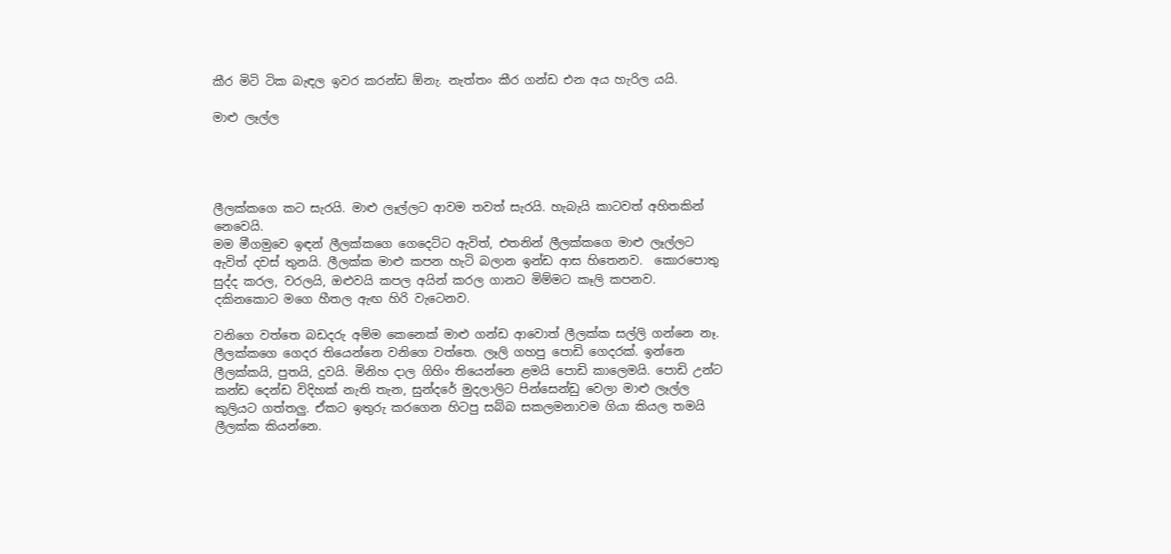කීර මිටි ටික බැඳල ඉවර කරන්ඩ ඕනැ. නැත්තං කීර ගන්ඩ එන අය හැරිල යයි.

මාළු ලෑල්ල




ලීලක්කගෙ කට සැරයි. මාළු ලෑල්ලට ආවම තවත් සැරයි. හැබැයි කාටවත් අහිතකින් නෙවෙයි.
මම මීගමුවෙ ඉඳන් ලීලක්කගෙ ගෙදෙට්ට ඇවිත්, එතනින් ලීලක්කගෙ මාළු ලෑල්ලට ඇවිත් දවස් තුනයි. ලීලක්ක මාළු කපන හැටි බලාන ඉන්ඩ ආස හිතෙනව.  කොරපොතු සුද්ද කරල, වරලයි, ඔළුවයි කපල අයින් කරල ගානට මිම්මට කෑලි කපනව. දකිනකොට මගෙ හීතල ඇඟ හිරි වැටෙනව.

වනිගෙ වත්තෙ බඩදරු අම්ම කෙනෙක් මාළු ගන්ඩ ආවොත් ලීලක්ක සල්ලි ගන්නෙ නෑ. ලීලක්කගෙ ගෙදර තියෙන්නෙ වනිගෙ වත්තෙ. ලෑලි ගහපු පොඩි ගෙදරක්. ඉන්නෙ ලීලක්කයි, පුතයි, දුවයි. මිනිහ දාල ගිහිං තියෙන්නෙ ළමයි පොඩි කාලෙමයි. පොඩි උන්ට කන්ඩ දෙන්ඩ විදිහක් නැති තැන, සුන්දරේ මුදලාලිට පින්සෙන්ඩු වෙලා මාළු ලෑල්ල කුලියට ගත්තලු. ඒකට ඉතුරු කරගෙන හිටපු සබ්බ සකලමනාවම ගියා කියල තමයි ලීලක්ක කියන්නෙ.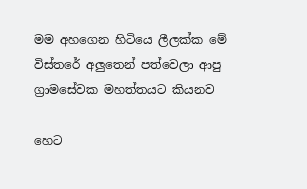මම අහගෙන හිටියෙ ලීලක්ක මේ විස්තරේ අලුතෙන් පත්වෙලා ආපු ග්‍රාමසේවක මහත්තයට කියනව

හෙට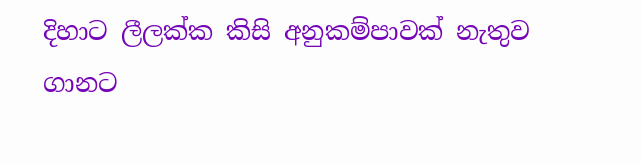දිහාට ලීලක්ක කිසි අනුකම්පාවක් නැතුව ගානට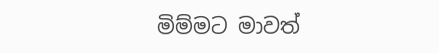මිම්මට මාවත්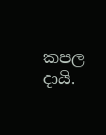කපල දායි.